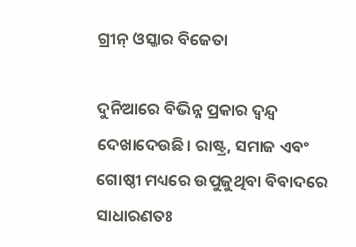ଗ୍ରୀନ୍‌ ଓସ୍କାର ବିଜେତା

ଦୁନିଆରେ ବିଭିନ୍ନ ପ୍ରକାର ଦ୍ୱନ୍ଦ୍ୱ ଦେଖାଦେଉଛି। ରାଷ୍ଟ୍ର, ସମାଜ ଏବଂ ଗୋଷ୍ଠୀ ମଧ୍ୟରେ ଉପୁଜୁଥିବା ବିବାଦରେ ସାଧାରଣତଃ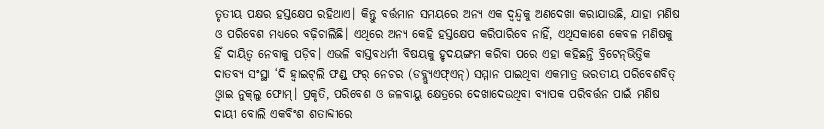ତୃତୀୟ ପକ୍ଷର ହସ୍ତକ୍ଷେପ ରହିଥାଏ। କିନ୍ତୁ ବର୍ତ୍ତମାନ ସମୟରେ ଅନ୍ୟ ଏକ ଦ୍ୱନ୍ଦ୍ୱକୁ ଅଣଦେଖା କରାଯାଉଛି, ଯାହା ମଣିଷ ଓ ପରିବେଶ ମଧ୍ୟରେ ବଢ଼ିଚାଲିଛି। ଏଥିରେ ଅନ୍ୟ କେହି ହସ୍ତକ୍ଷେପ କରିପାରିବେ ନାହିଁ, ଏଥିସକାଶେ କେବଳ ମଣିଷକୁ ହିଁ ଦାୟିତ୍ୱ ନେବାକୁ ପଡ଼ିବ। ଏଭଳି ବାସ୍ତବଧର୍ମୀ ବିଷୟକୁ ହୃଦୟଙ୍ଗମ କରିବା ପରେ ଏହା କହିଛନ୍ତି ବ୍ରିଟେନ୍‌ଭିତ୍ତିକ ଦାତବ୍ୟ ସଂସ୍ଥା ‘ଦି ହ୍ବାଇଟ୍‌ଲି ଫଣ୍ଡ୍‌ ଫର୍‌ ନେଚର (ଡବ୍ଲ୍ୟୁଏଫ୍‌ଏନ୍‌) ସମ୍ମାନ ପାଇଥିବା ଏକମାତ୍ର ଭରତୀୟ ପରିବେଶବିତ୍‌ ଓ୍ବାଇ ନୁକ୍‌ଲୁ ଫୋମ୍‌। ପ୍ରକୃତି, ପରିବେଶ ଓ ଜଳବାୟୁ କ୍ଷେତ୍ରରେ ଦେଖାଦେଉଥିବା ବ୍ୟାପକ ପରିବର୍ତ୍ତନ ପାଇଁ ମଣିଷ ଦାୟୀ ବୋଲି ଏକବିଂଶ ଶତାବ୍ଦୀରେ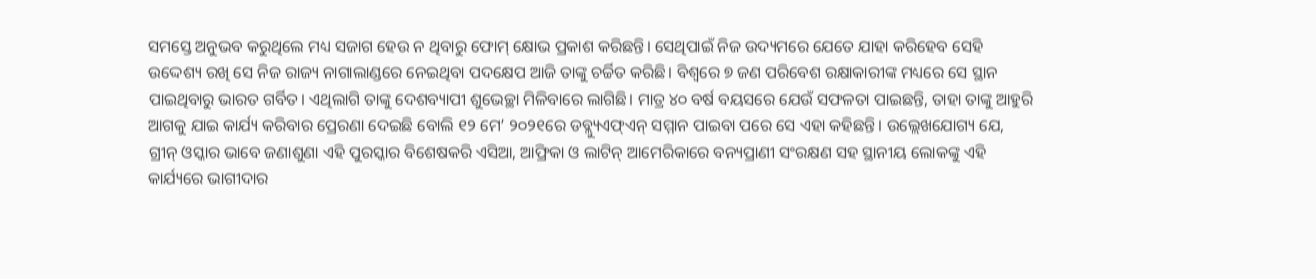ସମସ୍ତେ ଅନୁଭବ କରୁଥିଲେ ମଧ୍ୟ ସଜାଗ ହେଉ ନ ଥିବାରୁ ଫୋମ୍‌ କ୍ଷୋଭ ପ୍ରକାଶ କରିଛନ୍ତି। ସେଥିପାଇଁ ନିଜ ଉଦ୍ୟମରେ ଯେତେ ଯାହା କରିହେବ ସେହି ଉଦ୍ଦେଶ୍ୟ ରଖି ସେ ନିଜ ରାଜ୍ୟ ନାଗାଲାଣ୍ଡରେ ନେଇଥିବା ପଦକ୍ଷେପ ଆଜି ତାଙ୍କୁ ଚର୍ଚ୍ଚିତ କରିଛି। ବିଶ୍ୱରେ ୭ ଜଣ ପରିବେଶ ରକ୍ଷାକାରୀଙ୍କ ମଧ୍ୟରେ ସେ ସ୍ଥାନ ପାଇଥିବାରୁ ଭାରତ ଗର୍ବିତ। ଏଥିଲାଗି ତାଙ୍କୁ ଦେଶବ୍ୟାପୀ ଶୁଭେଚ୍ଛା ମିଳିବାରେ ଲାଗିଛି। ମାତ୍ର ୪୦ ବର୍ଷ ବୟସରେ ଯେଉଁ ସଫଳତା ପାଇଛନ୍ତି, ତାହା ତାଙ୍କୁ ଆହୁରି ଆଗକୁ ଯାଇ କାର୍ଯ୍ୟ କରିବାର ପ୍ରେରଣା ଦେଇଛି ବୋଲି ୧୨ ମେ’ ୨୦୨୧ରେ ଡବ୍ଲ୍ୟୁଏଫ୍‌ଏନ୍‌ ସମ୍ମାନ ପାଇବା ପରେ ସେ ଏହା କହିଛନ୍ତି। ଉଲ୍ଲେଖଯୋଗ୍ୟ ଯେ, ଗ୍ରୀନ୍‌ ଓସ୍କାର ଭାବେ ଜଣାଶୁଣା ଏହି ପୁରସ୍କାର ବିଶେଷକରି ଏସିଆ, ଆଫ୍ରିକା ଓ ଲାଟିନ୍‌ ଆମେରିକାରେ ବନ୍ୟପ୍ରାଣୀ ସଂରକ୍ଷଣ ସହ ସ୍ଥାନୀୟ ଲୋକଙ୍କୁ ଏହି କାର୍ଯ୍ୟରେ ଭାଗୀଦାର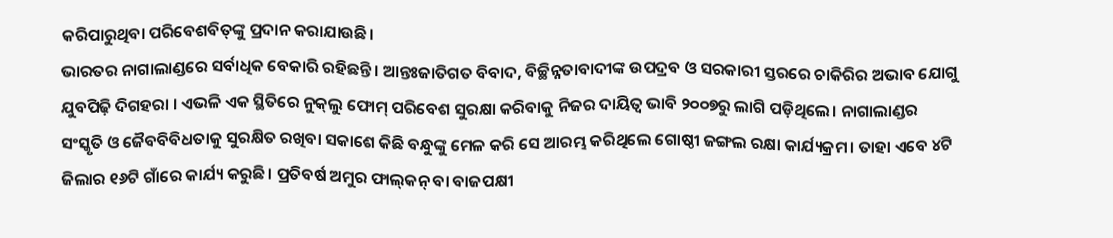କରିପାରୁଥିବା ପରିବେଶବିତ୍‌ଙ୍କୁ ପ୍ରଦାନ କରାଯାଉଛି।
ଭାରତର ନାଗାଲାଣ୍ଡରେ ସର୍ବାଧିକ ବେକାରି ରହିଛନ୍ତି। ଆନ୍ତଃଜାତିଗତ ବିବାଦ, ବିଚ୍ଛିନ୍ନତାବାଦୀଙ୍କ ଉପଦ୍ରବ ଓ ସରକାରୀ ସ୍ତରରେ ଚାକିରିର ଅଭାବ ଯୋଗୁ ଯୁବପିଢ଼ି ଦିଗହରା । ଏଭଳି ଏକ ସ୍ଥିତିରେ ନୁକ୍‌ଲୁ ଫୋମ୍‌ ପରିବେଶ ସୁରକ୍ଷା କରିବାକୁ ନିଜର ଦାୟିତ୍ୱ ଭାବି ୨୦୦୭ରୁ ଲାଗି ପଡ଼ିଥିଲେ। ନାଗାଲାଣ୍ଡର ସଂସ୍କୃତି ଓ ଜୈବବିବିଧତାକୁ ସୁରକ୍ଷିତ ରଖିବା ସକାଶେ କିଛି ବନ୍ଧୁଙ୍କୁ ମେଳ କରି ସେ ଆରମ୍ଭ କରିଥିଲେ ଗୋଷ୍ଠୀ ଜଙ୍ଗଲ ରକ୍ଷା କାର୍ଯ୍ୟକ୍ରମ। ତାହା ଏବେ ୪ଟି ଜିଲାର ୧୬ଟି ଗାଁରେ କାର୍ଯ୍ୟ କରୁଛି। ପ୍ରତିବର୍ଷ ଅମୁର ଫାଲ୍‌କନ୍‌ ବା ବାଜପକ୍ଷୀ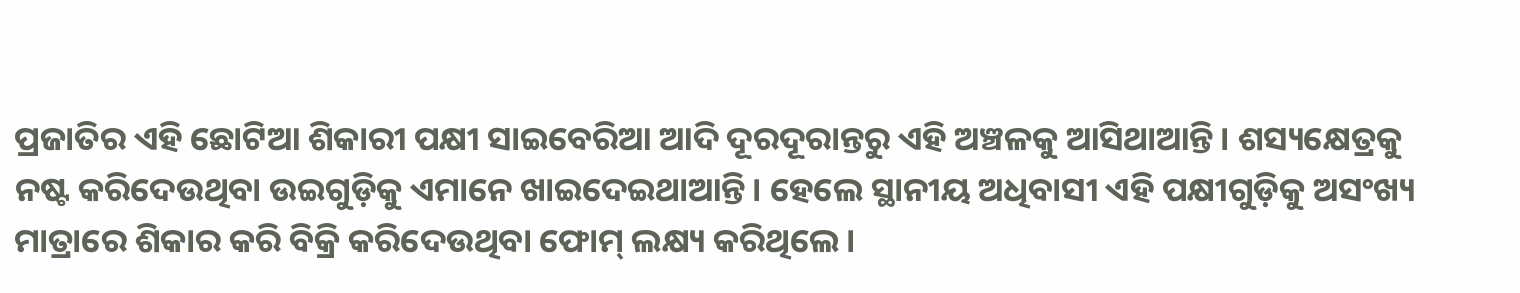ପ୍ରଜାତିର ଏହି ଛୋଟିଆ ଶିକାରୀ ପକ୍ଷୀ ସାଇବେରିଆ ଆଦି ଦୂରଦୂରାନ୍ତରୁ ଏହି ଅଞ୍ଚଳକୁ ଆସିଥାଆନ୍ତି। ଶସ୍ୟକ୍ଷେତ୍ରକୁ ନଷ୍ଟ କରିଦେଉଥିବା ଉଇଗୁଡ଼ିକୁ ଏମାନେ ଖାଇଦେଇଥାଆନ୍ତି। ହେଲେ ସ୍ଥାନୀୟ ଅଧିବାସୀ ଏହି ପକ୍ଷୀଗୁଡ଼ିକୁ ଅସଂଖ୍ୟ ମାତ୍ରାରେ ଶିକାର କରି ବିକ୍ରି କରିଦେଉଥିବା ଫୋମ୍‌ ଲକ୍ଷ୍ୟ କରିଥିଲେ।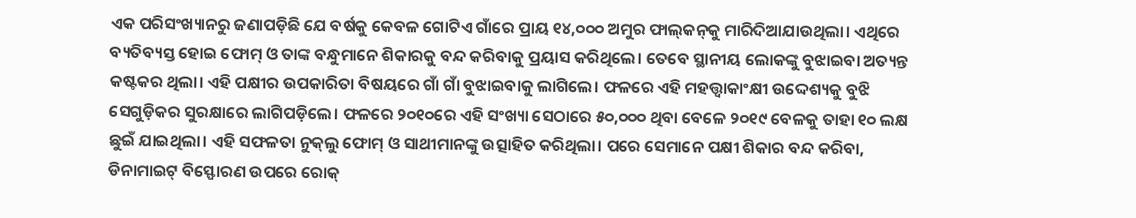ଏକ ପରିସଂଖ୍ୟାନରୁ ଜଣାପଡ଼ିଛି ଯେ ବର୍ଷକୁ କେବଳ ଗୋଟିଏ ଗାଁରେ ପ୍ରାୟ ୧୪,୦୦୦ ଅମୁର ଫାଲ୍‌କନ୍‌କୁ ମାରିଦିଆଯାଉଥିଲା। ଏଥିରେ ବ୍ୟତିବ୍ୟସ୍ତ ହୋଇ ଫୋମ୍‌ ଓ ତାଙ୍କ ବନ୍ଧୁମାନେ ଶିକାରକୁ ବନ୍ଦ କରିବାକୁ ପ୍ରୟାସ କରିଥିଲେ। ତେବେ ସ୍ଥାନୀୟ ଲୋକଙ୍କୁ ବୁଝାଇବା ଅତ୍ୟନ୍ତ କଷ୍ଟକର ଥିଲା। ଏହି ପକ୍ଷୀର ଉପକାରିତା ବିଷୟରେ ଗାଁ ଗାଁ ବୁଝାଇବାକୁ ଲାଗିଲେ। ଫଳରେ ଏହି ମହତ୍ତ୍ୱାକାଂକ୍ଷୀ ଉଦ୍ଦେଶ୍ୟକୁ ବୁଝି ସେଗୁଡ଼ିକର ସୁରକ୍ଷାରେ ଲାଗିପଡ଼ିଲେ। ଫଳରେ ୨୦୧୦ରେ ଏହି ସଂଖ୍ୟା ସେଠାରେ ୫୦,୦୦୦ ଥିବା ବେଳେ ୨୦୧୯ ବେଳକୁ ତାହା ୧୦ ଲକ୍ଷ ଛୁଇଁ ଯାଇଥିଲା। ଏହି ସଫଳତା ନୁକ୍‌ଲୁ ଫୋମ୍‌ ଓ ସାଥୀମାନଙ୍କୁ ଉତ୍ସାହିତ କରିଥିଲା। ପରେ ସେମାନେ ପକ୍ଷୀ ଶିକାର ବନ୍ଦ କରିବା, ଡିନାମାଇଟ୍‌ ବିସ୍ଫୋରଣ ଉପରେ ରୋକ୍‌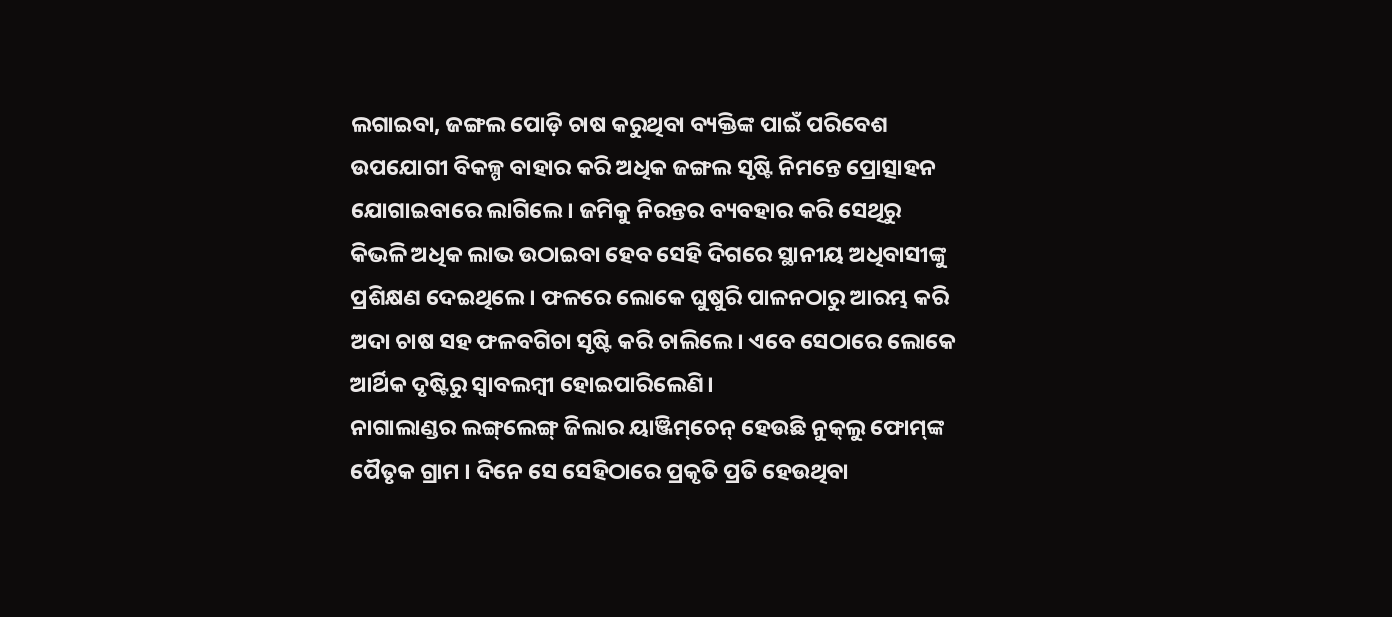ଲଗାଇବା, ଜଙ୍ଗଲ ପୋଡ଼ି ଚାଷ କରୁଥିବା ବ୍ୟକ୍ତିଙ୍କ ପାଇଁ ପରିବେଶ ଉପଯୋଗୀ ବିକଳ୍ପ ବାହାର କରି ଅଧିକ ଜଙ୍ଗଲ ସୃଷ୍ଟି ନିମନ୍ତେ ପ୍ରୋତ୍ସାହନ ଯୋଗାଇବାରେ ଲାଗିଲେ। ଜମିକୁ ନିରନ୍ତର ବ୍ୟବହାର କରି ସେଥିରୁ କିଭଳି ଅଧିକ ଲାଭ ଉଠାଇବା ହେବ ସେହି ଦିଗରେ ସ୍ଥାନୀୟ ଅଧିବାସୀଙ୍କୁ ପ୍ରଶିକ୍ଷଣ ଦେଇଥିଲେ। ଫଳରେ ଲୋକେ ଘୁଷୁରି ପାଳନଠାରୁ ଆରମ୍ଭ କରି ଅଦା ଚାଷ ସହ ଫଳବଗିଚା ସୃଷ୍ଟି କରି ଚାଲିଲେ। ଏବେ ସେଠାରେ ଲୋକେ ଆର୍ଥିକ ଦୃଷ୍ଟିରୁ ସ୍ବାବଲମ୍ବୀ ହୋଇପାରିଲେଣି।
ନାଗାଲାଣ୍ଡର ଲଙ୍ଗ୍‌ଲେଙ୍ଗ୍‌ ଜିଲାର ୟାଞ୍ଜିମ୍‌ଚେନ୍‌ ହେଉଛି ନୁକ୍‌ଲୁ ଫୋମ୍‌ଙ୍କ ପୈତୃକ ଗ୍ରାମ । ଦିନେ ସେ ସେହିଠାରେ ପ୍ରକୃତି ପ୍ରତି ହେଉଥିବା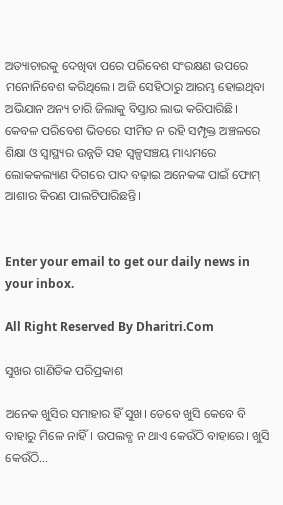ଅତ୍ୟାଚାରକୁ ଦେଖିବା ପରେ ପରିବେଶ ସଂରକ୍ଷଣ ଉପରେ ମନୋନିବେଶ କରିଥିଲେ। ଅଜି ସେହିଠାରୁ ଆରମ୍ଭ ହୋଇଥିବା ଅଭିଯାନ ଅନ୍ୟ ଚାରି ଜିଲାକୁ ବିସ୍ତାର ଲାଭ କରିପାରିଛି। କେବଳ ପରିବେଶ ଭିତରେ ସୀମିତ ନ ରହି ସମ୍ପୃକ୍ତ ଅଞ୍ଚଳରେ ଶିକ୍ଷା ଓ ସ୍ବାସ୍ଥ୍ୟର ଉନ୍ନତି ସହ ସ୍ବଳ୍ପସଞ୍ଚୟ ମାଧ୍ୟମରେ ଲୋକକଲ୍ୟାଣ ଦିଗରେ ପାଦ ବଢ଼ାଇ ଅନେକଙ୍କ ପାଇଁ ଫୋମ୍‌ ଆଶାର କିରଣ ପାଲଟିପାରିଛନ୍ତି।


Enter your email to get our daily news in your inbox.

All Right Reserved By Dharitri.Com

ସୁଖର ଗାଣିତିକ ପରିପ୍ରକାଶ

ଅନେକ ଖୁସିର ସମାହାର ହିଁ ସୁଖ। ତେବେ ଖୁସି କେବେ ବି ବାହାରୁ ମିଳେ ନାହିଁ। ଉପଲବ୍ଧ ନ ଥାଏ କେଉଁଠି ବାହାରେ। ଖୁସି କେଉଁଠି...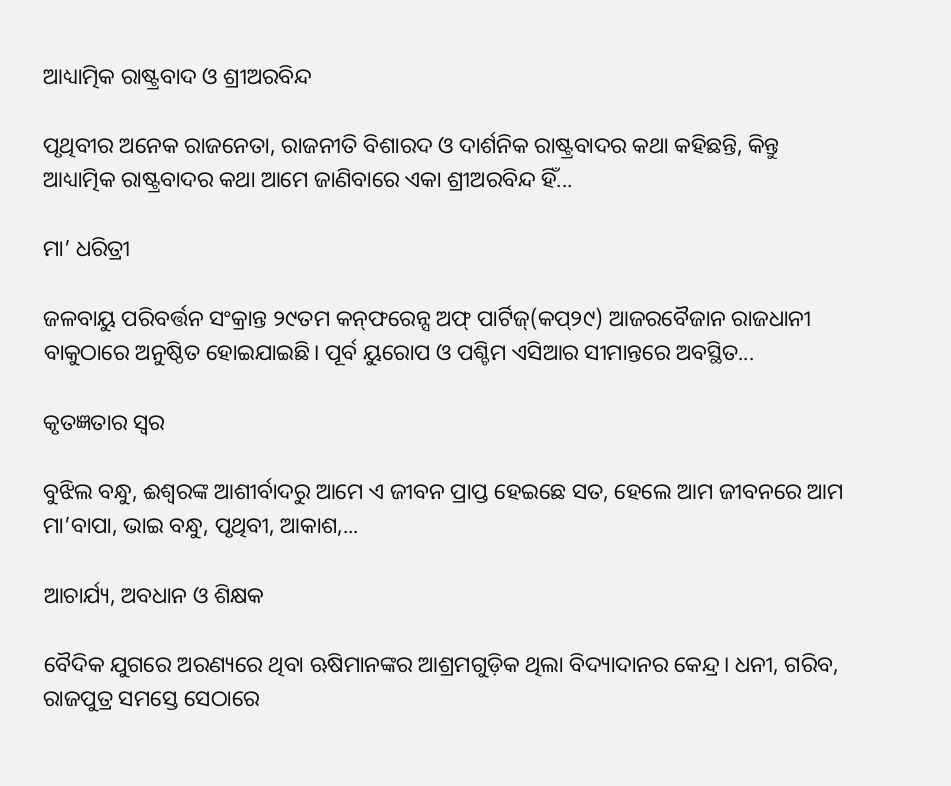ଆଧ୍ୟାତ୍ମିକ ରାଷ୍ଟ୍ରବାଦ ଓ ଶ୍ରୀଅରବିନ୍ଦ

ପୃଥିବୀର ଅନେକ ରାଜନେତା, ରାଜନୀତି ବିଶାରଦ ଓ ଦାର୍ଶନିକ ରାଷ୍ଟ୍ରବାଦର କଥା କହିଛନ୍ତି, କିନ୍ତୁ ଆଧ୍ୟାତ୍ମିକ ରାଷ୍ଟ୍ରବାଦର କଥା ଆମେ ଜାଣିବାରେ ଏକା ଶ୍ରୀଅରବିନ୍ଦ ହିଁ...

ମା’ ଧରିତ୍ରୀ

ଜଳବାୟୁ ପରିବର୍ତ୍ତନ ସଂକ୍ରାନ୍ତ ୨୯ତମ କନ୍‌ଫରେନ୍ସ ଅଫ୍‌ ପାର୍ଟିଜ୍‌(କପ୍‌୨୯) ଆଜରବୈଜାନ ରାଜଧାନୀ ବାକୁଠାରେ ଅନୁଷ୍ଠିତ ହୋଇଯାଇଛି। ପୂର୍ବ ୟୁରୋପ ଓ ପଶ୍ଚିମ ଏସିଆର ସୀମାନ୍ତରେ ଅବସ୍ଥିତ...

କୃତଜ୍ଞତାର ସ୍ବର

ବୁଝିଲ ବନ୍ଧୁ, ଈଶ୍ବରଙ୍କ ଆଶୀର୍ବାଦରୁ ଆମେ ଏ ଜୀବନ ପ୍ରାପ୍ତ ହେଇଛେ ସତ, ହେଲେ ଆମ ଜୀବନରେ ଆମ ମା’ବାପା, ଭାଇ ବନ୍ଧୁ, ପୃଥିବୀ, ଆକାଶ,...

ଆଚାର୍ଯ୍ୟ, ଅବଧାନ ଓ ଶିକ୍ଷକ

ବୈଦିକ ଯୁଗରେ ଅରଣ୍ୟରେ ଥିବା ଋଷିମାନଙ୍କର ଆଶ୍ରମଗୁଡ଼ିକ ଥିଲା ବିଦ୍ୟାଦାନର କେନ୍ଦ୍ର। ଧନୀ, ଗରିବ, ରାଜପୁତ୍ର ସମସ୍ତେ ସେଠାରେ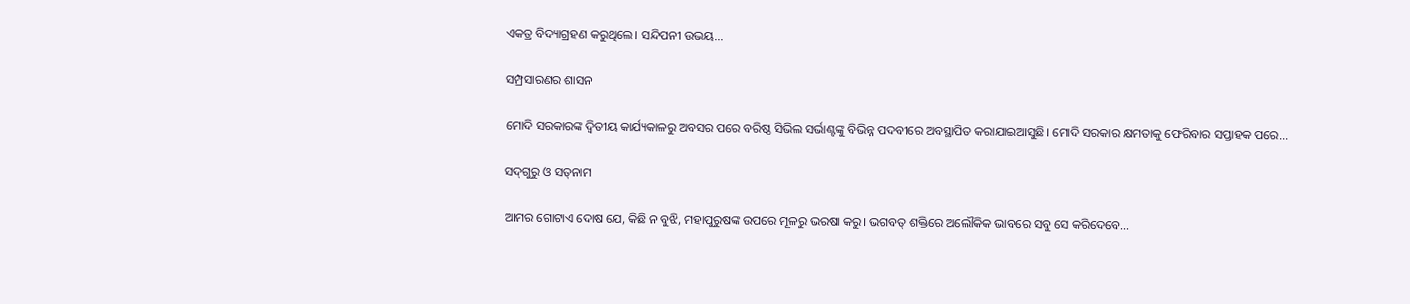ଏକତ୍ର ବିଦ୍ୟାଗ୍ରହଣ କରୁଥିଲେ। ସନ୍ଦିପନୀ ଉଭୟ...

ସମ୍ପ୍ରସାରଣର ଶାସନ

ମୋଦି ସରକାରଙ୍କ ଦ୍ୱିତୀୟ କାର୍ଯ୍ୟକାଳରୁ ଅବସର ପରେ ବରିଷ୍ଠ ସିଭିଲ ସର୍ଭାଣ୍ଟଙ୍କୁ ବିଭିନ୍ନ ପଦବୀରେ ଅବସ୍ଥାପିତ କରାଯାଇଆସୁଛି। ମୋଦି ସରକାର କ୍ଷମତାକୁ ଫେରିବାର ସପ୍ତାହକ ପରେ...

ସଦ୍‌ଗୁରୁ ଓ ସତ୍‌ନାମ

ଆମର ଗୋଟାଏ ଦୋଷ ଯେ, କିଛି ନ ବୁଝି, ମହାପୁରୁଷଙ୍କ ଉପରେ ମୂଳରୁ ଭରଷା କରୁ। ଭଗବତ୍‌ ଶକ୍ତିରେ ଅଲୌକିକ ଭାବରେ ସବୁ ସେ କରିଦେବେ...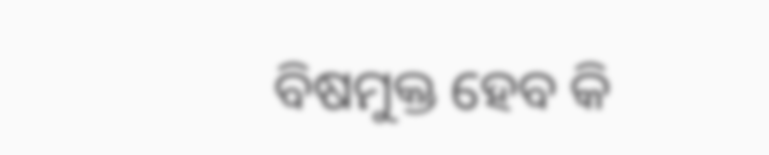ବିଷମୁକ୍ତ ହେବ କି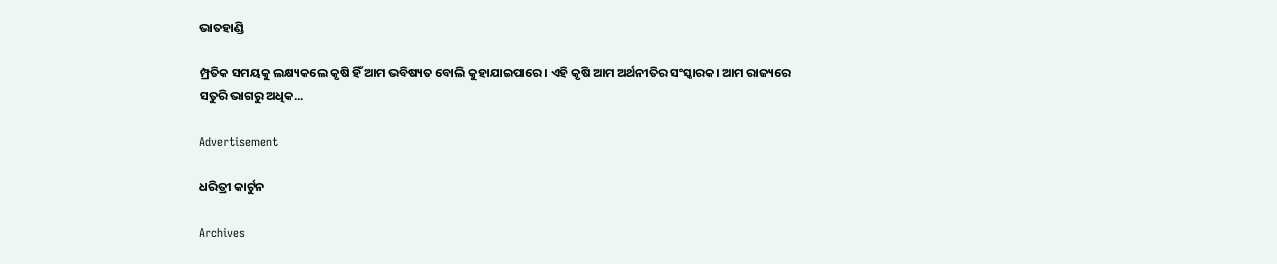ଭାତହାଣ୍ଡି

ମ୍ପ୍ରତିକ ସମୟକୁ ଲକ୍ଷ୍ୟକଲେ କୃଷି ହିଁ ଆମ ଭବିଷ୍ୟତ ବୋଲି କୁହାଯାଇପାରେ। ଏହି କୃଷି ଆମ ଅର୍ଥନୀତିର ସଂସ୍କାରକ। ଆମ ରାଜ୍ୟରେ ସତୁରି ଭାଗରୁ ଅଧିକ...

Advertisement

ଧରିତ୍ରୀ କାର୍ଟୁନ

Archives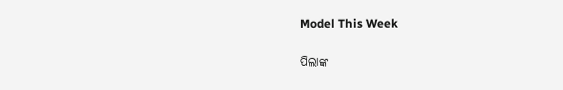Model This Week

ପିଲାଙ୍କ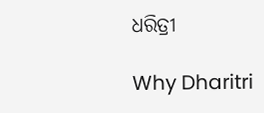ଧରିତ୍ରୀ

Why Dharitri